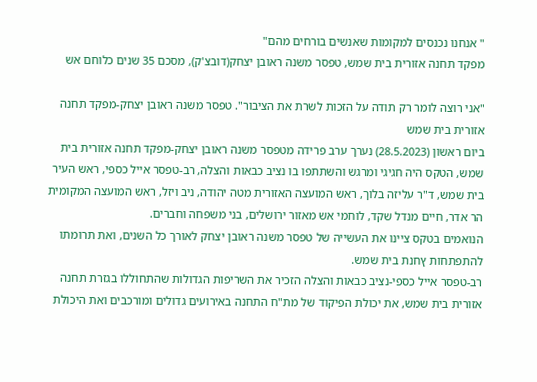" אנחנו נכנסים למקומות שאנשים בורחים מהם"
מפקד תחנה אזורית בית שמש, טפסר משנה ראובן יצחק(דובצ'ק), מסכם 35 שנים כלוחם אש

"אני רוצה לומר רק תודה על הזכות לשרת את הציבור". טפסר משנה ראובן יצחק-מפקד תחנה אזורית בית שמש
ביום ראשון (28.5.2023) נערך ערב פרידה מטפסר משנה ראובן יצחק-מפקד תחנה אזורית בית שמש, הטקס היה חגיגי ומרגש והשתתפו בו נציב כבאות והצלה, רב-טפסר אייל כספי, ראש העיר בית שמש, ד"ר עליזה בלוך, ראש המועצה האזורית מטה יהודה, ניב ויזל, ראש המועצה המקומית הר אדר, חיים מנדל שקד, לוחמי אש מאזור ירושלים, בני משפחה וחברים.
הנואמים בטקס ציינו את העשייה של טפסר משנה ראובן יצחק לאורך כל השנים, ואת תרומתו להתפתחות ץחנת בית שמש.
רב-טפסר אייל כספי-נציב כבאות והצלה הזכיר את השריפות הגדולות שהתחוללו בגזרת תחנה אזורית בית שמש, את יכולת הפיקוד של מת"ח התחנה באירועים גדולים ומורכבים ואת היכולת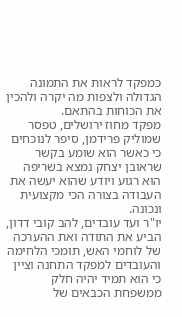כמפקד לראות את התמונה הגדולה ולצפות מה יקרה ולהכין את הכוחות בהתאם.
מפקד מחוז ירושלים, טפסר שמוליק פרידמן, סיפר לנוכחים כי כאשר הוא שומע בקשר שראובן יצחק נמצא בשריפה הוא רגוע ויודע שהוא יעשה את העבודה בצורה הכי מקצועית ונכונה.
יו"ר ועד עובדים, להב קובי דדון, הביע את התודה ואת ההערכה של לוחמי האש, תומכי הלחימה והעובדים למפקד התחנה וציין כי הוא תמיד יהיה חלק ממשפחת הכבאים של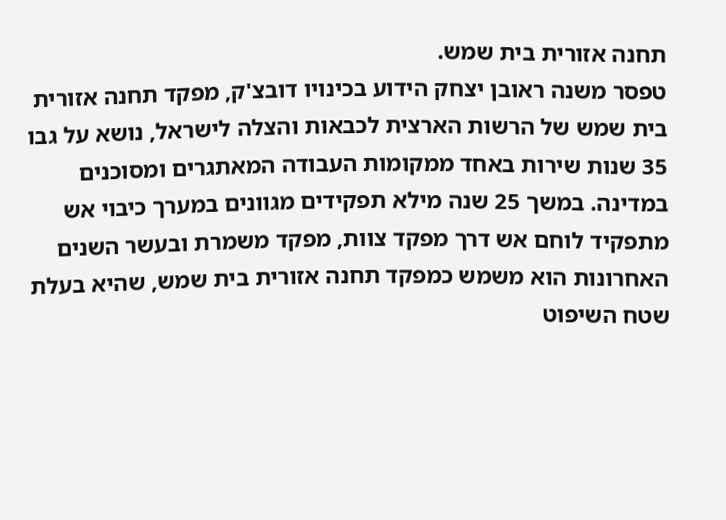תחנה אזורית בית שמש.
טפסר משנה ראובן יצחק הידוע בכינויו דובצ'ק, מפקד תחנה אזורית בית שמש של הרשות הארצית לכבאות והצלה לישראל, נושא על גבו 35 שנות שירות באחד ממקומות העבודה המאתגרים ומסוכנים במדינה. במשך 25 שנה מילא תפקידים מגוונים במערך כיבוי אש מתפקיד לוחם אש דרך מפקד צוות, מפקד משמרת ובעשר השנים האחרונות הוא משמש כמפקד תחנה אזורית בית שמש, שהיא בעלת שטח השיפוט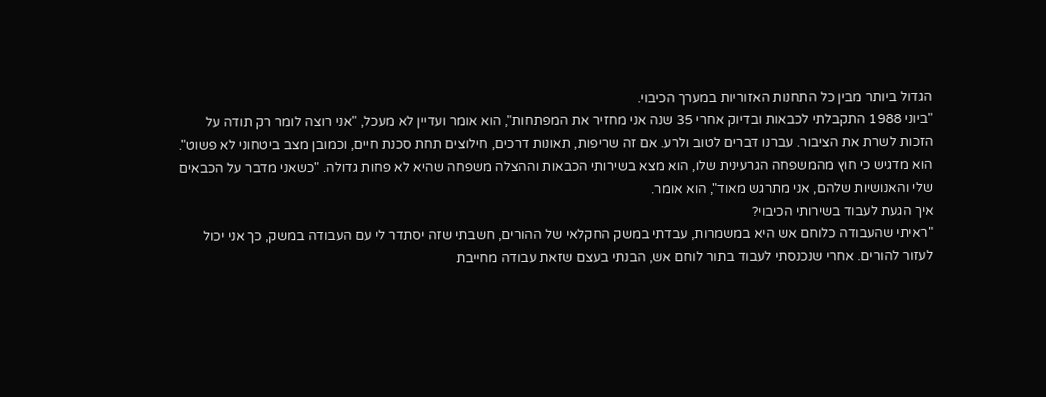הגדול ביותר מבין כל התחנות האזוריות במערך הכיבוי.
"ביוני 1988 התקבלתי לכבאות ובדיוק אחרי 35 שנה אני מחזיר את המפתחות", הוא אומר ועדיין לא מעכל, "אני רוצה לומר רק תודה על הזכות לשרת את הציבור. עברנו דברים לטוב ולרע. אם זה שריפות, תאונות דרכים, חילוצים תחת סכנת חיים, וכמובן מצב ביטחוני לא פשוט".
הוא מדגיש כי חוץ מהמשפחה הגרעינית שלו, הוא מצא בשירותי הכבאות וההצלה משפחה שהיא לא פחות גדולה. "כשאני מדבר על הכבאים שלי והאנושיות שלהם, אני מתרגש מאוד", הוא אומר.
איך הגעת לעבוד בשירותי הכיבוי?
"ראיתי שהעבודה כלוחם אש היא במשמרות, עבדתי במשק החקלאי של ההורים, חשבתי שזה יסתדר לי עם העבודה במשק, כך אני יכול לעזור להורים. אחרי שנכנסתי לעבוד בתור לוחם אש, הבנתי בעצם שזאת עבודה מחייבת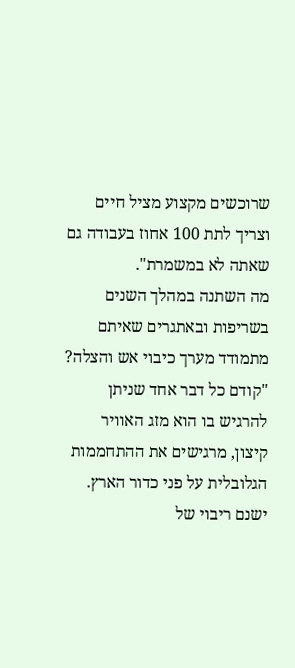שרוכשים מקצוע מציל חיים וצריך לתת 100 אחוז בעבודה גם שאתה לא במשמרת".
מה השתנה במהלך השנים בשריפות ובאתגרים שאיתם מתמודד מערך כיבוי אש והצלה?
"קודם כל דבר אחד שניתן להרגיש בו הוא מזג האוויר קיצון, מרגישים את ההתחממות הגלובלית על פני כדור הארץ. ישנם ריבוי של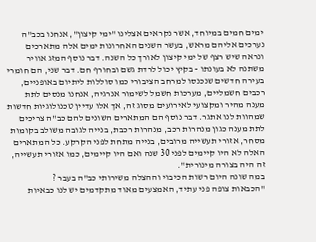ימים חמים במיוחד, אשר נקראים אצלינו "ימי קיצון", אנחנו בכב"ה נערכים אליהם מראש, בעשר השנים האחרונות ימים אלה מתארכים ונראה שיש רצף של ימי קיצון לאורך כל השנה. דבר נוסף המזג אוויר משתנה לא בעונתו - בקיץ יכול לרדת גשם ובחורף חם. דבר שני, הם חומרי בעירה חדשים שנכנסו למרחב הציבורי כמו סוללות ליתיום באופניים, רכבים חשמליים, מערכות חשמל לשימור אנרגיה, אנחנו מנסים לתת מענה מהיר ומקצועי לאירועים מסוג זה, אך אלו עדיין טכנולוגיות חדשות שמהוות לנו אתגר. דבר נוסף הם המתארים השונים להם כב"ה צריכים לתת מענה כגון מנהרות רכב, מנהרות רכבת, בנייה לגובה משולב בקומות מסחר, אזורי תעשייה מרובים, בנייה מתחת לפני הקרקע. כל המתארים האלה לא היו קיימים לפני 30 שנה ואם היו קיימים, כמו אזורי תעשייה, זה היה בצורה מינורית".
במה שונה היום רשות הכיבוי וההצלה משירותי כב"ה בעבר ?
"הכבאות צופה פני עתיד, האמצעים מאוד מתקדמים יש לנו כבאיות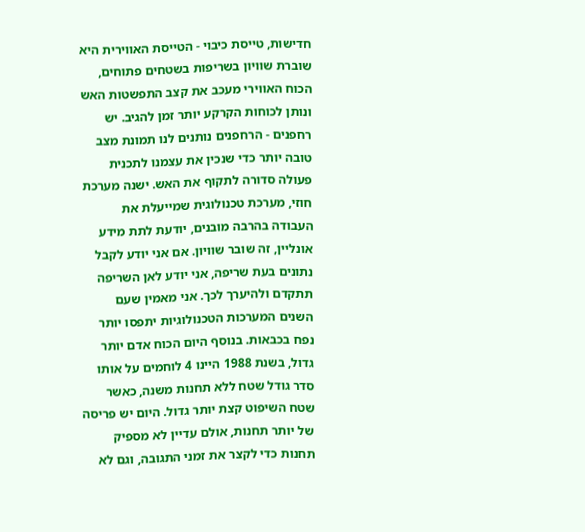חדישות, טייסת כיבוי - הטייסת האווירית היא שוברת שוויון בשריפות בשטחים פתוחים, הכוח האווירי מעכב את קצב התפשטות האש ונותן לכוחות הקרקע יותר זמן להגיב. יש רחפנים - הרחפנים נותנים לנו תמונת מצב טובה יותר כדי שנכין את עצמנו לתכנית פעולה סדורה לתקוף את האש. ישנה מערכת חוזי, מערכת טכנולוגית שמייעלת את העבודה בהרבה מובנים, יודעת לתת מידע אונליין, זה שובר שוויון. אם אני יודע לקבל נתונים בעת שריפה, אני יודע לאן השריפה תתקדם ולהיערך לכך. אני מאמין שעם השנים המערכות הטכנולוגיות יתפסו יותר נפח בכבאות. בנוסף היום הכוח אדם יותר גדול, בשנת 1988 היינו 4 לוחמים על אותו סדר גודל שטח ללא תחנות משנה, כאשר שטח השיפוט קצת יותר גדול. היום יש פריסה של יותר תחנות, אולם עדיין לא מספיק תחנות כדי לקצר את זמני התגובה, וגם לא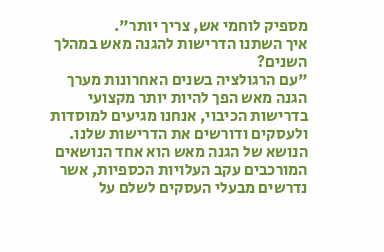מספיק לוחמי אש, צריך יותר".
איך השתנו הדרישות להגנה מאש במהלך השנים?
"עם הרגולציה בשנים האחרונות מערך הגנה מאש הפך להיות יותר מקצועי בדרישות הכיבוי, אנחנו מגיעים למוסדות ולעסקים ודורשים את הדרישות שלנו. הנושא של הגנה מאש הוא אחד הנושאים המורכבים עקב העלויות הכספיות, אשר נדרשים מבעלי העסקים לשלם על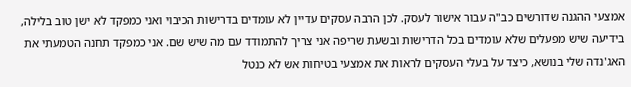אמצעי ההגנה שדורשים כב"ה עבור אישור לעסק. לכן הרבה עסקים עדיין לא עומדים בדרישות הכיבוי ואני כמפקד לא ישן טוב בלילה, בידיעה שיש מפעלים שלא עומדים בכל הדרישות ובשעת שריפה אני צריך להתמודד עם מה שיש שם. אני כמפקד תחנה הטמעתי את האג'נדה שלי בנושא, כיצד על בעלי העסקים לראות את אמצעי בטיחות אש לא כנטל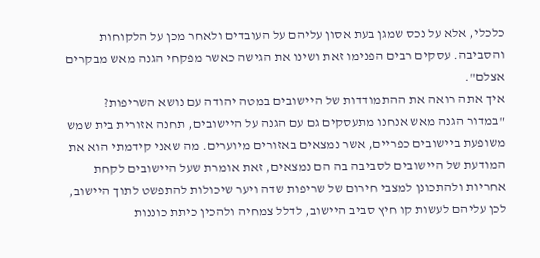כלכלי, אלא על נכס שמגן בעת אסון עליהם על העובדים ולאחר מכן על הלקוחות והסביבה. עסקים רבים הפנימו זאת ושינו את הגישה כאשר מפקחי הגנה מאש מבקרים אצלם".
איך אתה רואה את ההתמודדות של היישובים במטה יהודה עם נושא השריפות?
"במדור הגנה מאש אנחנו מתעסקים גם עם הגנה על היישובים, תחנה אזורית בית שמש משופעת ביישובים כפריים, אשר נמצאים באזורים מיוערים. מה שאני קידמתי הוא את המודעת של היישובים לסביבה בה הם נמצאים, זאת אומרת שעל היישובים לקחת אחריות ולהתכונן למצבי חירום של שריפות שדה ויער שיכולות להתפשט לתוך היישוב, לכן עליהם לעשות קו חיץ סביב היישוב, לדלל צמחיה ולהכין כיתת כוננות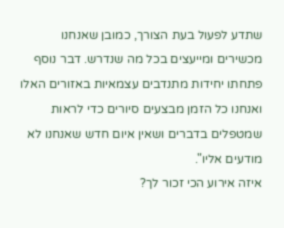שתדע לפעול בעת הצורך, כמובן שאנחנו מכשירים ומייעצים בכל מה שנדרש. דבר נוסף פתחתו יחידות מתנדבים עצמאיות באזורים האלו ואנחנו כל הזמן מבצעים סיורים כדי לראות שמטפלים בדברים ושאין איום חדש שאנחנו לא מודעים אליו".
איזה אירוע הכי זכור לך?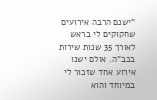"ישנם הרבה אירועים שחקוקים לי בראש לאורך 35 שנות שירות בכב"ה. אולם ישנו אירוע אחד שזכור לי במיוחד והוא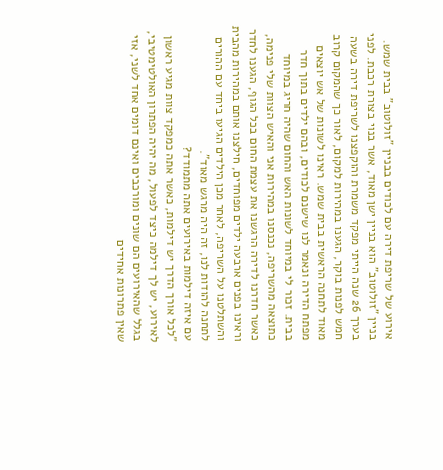אירוע של שריפת דירה עם לכודים בבניין "זולוטוב" בבית שמש. בניין "זולוטוב" הוא בניין ישן מאוד, אשר בנוי בצורת רכבת. לפני בערך 26 שנה הייתי מפקד משמרת והוקפצנו לשריפת דירה בשעה חמש לפנות בוקר, הגענו במהירות למקום, לאור כך שהמקום קרוב מאוד לתחנה הראשית בבית שמש. ראינו לשונות של אש יוצאים מפתח הדירה ונאמר לנו שישנם לכודים, ובהם ילדים בתוך חדר בבית. זכור לי במיוחד לשונות האש והחום שהיה חריג במיוחד כתוצאה מהשריפה, נכנסנו במהירות אני והאיש הצוות שלי פנימה, כאשר חדרנו לדירה הרגשנו את עצמת החום בכל הגוף, הגענו לחדר וראינו בפנים ארבעה ילדים מפוחדים, חילצנו אותם במהירות מהבית והשתלטנו על השריפה, לאחר מכן הילדים הגיעו ביחד עם ההורים לתחנה להודות לנו, זה היה מרגש מאוד".
עם איזה דילמות באירועים אתה מתמודד?
"לכל אורך הדרך יש דילמות, כאשר אתה כמפקד צוות מגיע ראשון לאירוע, יש לך דילמה כיצד לפעול, מה יהיה הפתרון האולטימטיבי, בגלל שהאירועים הם שונים ומורכבים ואינם דומים אחד לשני, אזי שאין פתרונות אחידים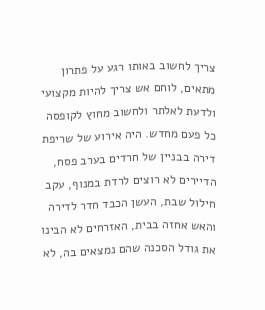צריך לחשוב באותו רגע על פתרון מתאים, לוחם אש צריך להיות מקצועי ולדעת לאלתר ולחשוב מחוץ לקופסה כל פעם מחדש. היה אירוע של שריפת דירה בבניין של חרדים בערב פסח, הדיירים לא רוצים לרדת במנוף, עקב חילול שבת, העשן הכבד חדר לדירה והאש אחזה בבית, האזרחים לא הבינו את גודל הסכנה שהם נמצאים בה, לא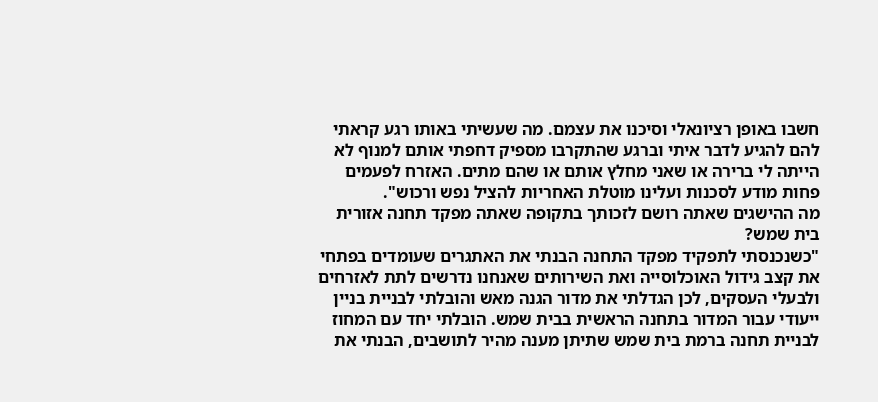חשבו באופן רציונאלי וסיכנו את עצמם. מה שעשיתי באותו רגע קראתי להם להגיע לדבר איתי וברגע שהתקרבו מספיק דחפתי אותם למנוף לא הייתה לי ברירה או שאני מחלץ אותם או שהם מתים. האזרח לפעמים פחות מודע לסכנות ועלינו מוטלת האחריות להציל נפש ורכוש".
מה ההישגים שאתה רושם לזכותך בתקופה שאתה מפקד תחנה אזורית בית שמש?
"כשנכנסתי לתפקיד מפקד התחנה הבנתי את האתגרים שעומדים בפתחי את קצב גידול האוכלוסייה ואת השירותים שאנחנו נדרשים לתת לאזרחים ולבעלי העסקים, לכן הגדלתי את מדור הגנה מאש והובלתי לבניית בניין ייעודי עבור המדור בתחנה הראשית בבית שמש. הובלתי יחד עם המחוז לבניית תחנה ברמת בית שמש שתיתן מענה מהיר לתושבים, הבנתי את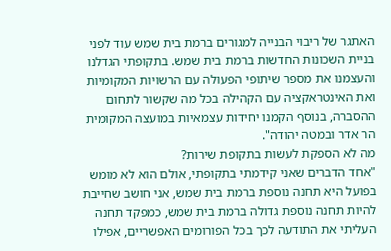האתגר של ריבוי הבנייה למגורים ברמת בית שמש עוד לפני בניית השכונות החדשות ברמת בית שמש. בתקופתי הגדלנו והעצמנו את מספר שיתופי הפעולה עם הרשויות המקומיות ואת האינטראקציה עם הקהילה בכל מה שקשור לתחום ההסברה, בנוסף הקמנו יחידות עצמאיות במועצה המקומית הר אדר ובמטה יהודה".
מה לא הספקת לעשות בתקופת שירות?
"אחד הדברים שאני קידמתי בתקופתי, אולם הוא לא מומש בפועל היא תחנה נוספת ברמת בית שמש, אני חושב שחייבת להיות תחנה נוספת גדולה ברמת בית שמש, כמפקד תחנה העליתי את התודעה לכך בכל הפורומים האפשריים, אפילו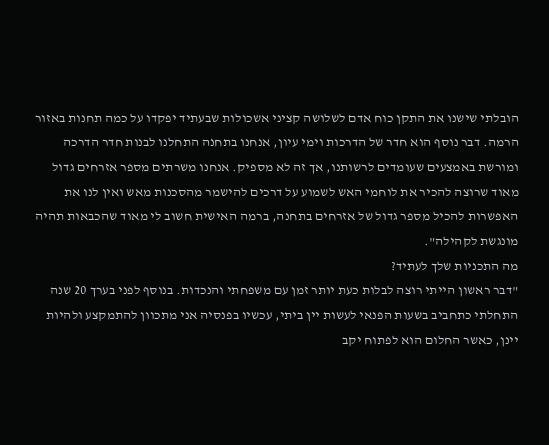הובלתי שישנו את התקן כוח אדם לשלושה קציני אשכולות שבעתיד יפקדו על כמה תחנות באזור הרמה. דבר נוסף הוא חדר של הדרכות וימי עיון, אנחנו בתחנה התחלנו לבנות חדר הדרכה ומורשת באמצעים שעומדים לרשותנו, אך זה לא מספיק. אנחנו משרתים מספר אזרחים גדול מאוד שרוצה להכיר את לוחמי האש לשמוע על דרכים להישמר מהסכנות מאש ואין לנו את האפשרות להכיל מספר גדול של אזרחים בתחנה, ברמה האישית חשוב לי מאוד שהכבאות תהיה מונגשת לקהילה".
מה התכניות שלך לעתיד?
"דבר ראשון הייתי רוצה לבלות כעת יותר זמן עם משפחתי והנכדות. בנוסף לפני בערך 20 שנה התחלתי כתחביב בשעות הפנאי לעשות יין ביתי, עכשיו בפנסיה אני מתכוון להתמקצע ולהיות יינן, כאשר החלום הוא לפתוח יקב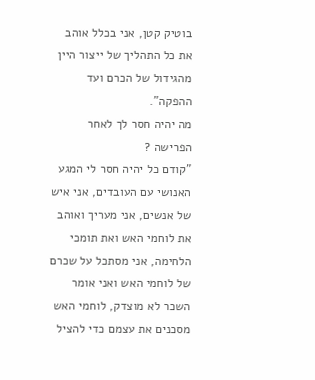בוטיק קטן, אני בכלל אוהב את כל התהליך של ייצור היין מהגידול של הכרם ועד ההפקה".
מה יהיה חסר לך לאחר הפרישה ?
"קודם כל יהיה חסר לי המגע האנושי עם העובדים, אני איש של אנשים, אני מעריך ואוהב את לוחמי האש ואת תומכי הלחימה, אני מסתכל על שכרם של לוחמי האש ואני אומר השכר לא מוצדק, לוחמי האש מסכנים את עצמם כדי להציל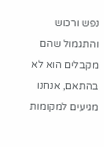נפש ורכוש והתגמול שהם מקבלים הוא לא בהתאם, אנחנו מגיעים למקומות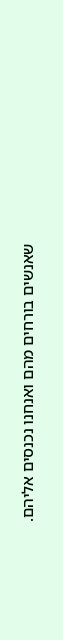שאנשים בורחים מהם ואנחנו נכנסים אליהם.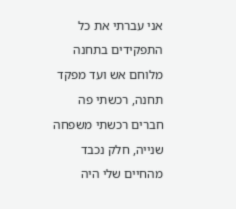אני עברתי את כל התפקידים בתחנה מלוחם אש ועד מפקד תחנה, רכשתי פה חברים רכשתי משפחה שנייה, חלק נכבד מהחיים שלי היה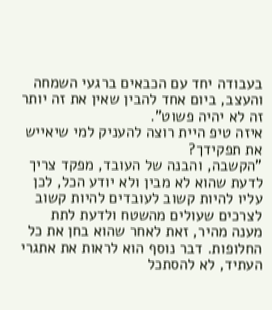בעבודה יחד עם הכבאים ברגעי השמחה והעצב, ביום אחד להבין שאין את זה יותר זה לא יהיה פשוט".
איזה טיפ היית רוצה להעניק למי שיאייש את תפקידך?
"הקשבה, והבנה של העובד, מפקד צריך לדעת שהוא לא מבין ולא יודע הכל, לכן עליו להיות קשוב לעובדים להיות קשוב לצרכים שעולים מהשטח ולדעת לתת מענה מהיר, זאת לאחר שהוא בחן את כל החלופות. דבר נוסף הוא לראות את אתגרי העתיד, לא להסתכל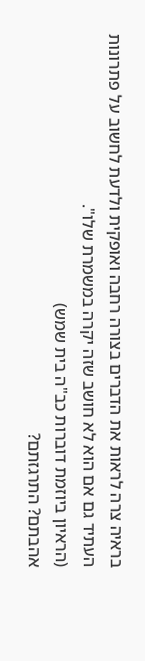בראיה צרה לראות את הדברים בצורה רחבה ואופקית ולדעת לחשוב על פתרונות העתיד גם אם הוא לא חושב שזה יקרה במשמרת שלו".
(הראיון ביוזמת דוברות כב"ה בית שמש)
אהבתם? התרגזתם?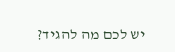יש לכם מה להגיד?